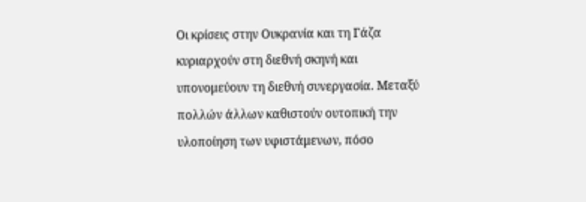Οι κρίσεις στην Ουκρανία και τη Γάζα κυριαρχούν στη διεθνή σκηνή και υπονομεύουν τη διεθνή συνεργασία. Μεταξύ πολλών άλλων καθιστούν ουτοπική την υλοποίηση των υφιστάμενων, πόσο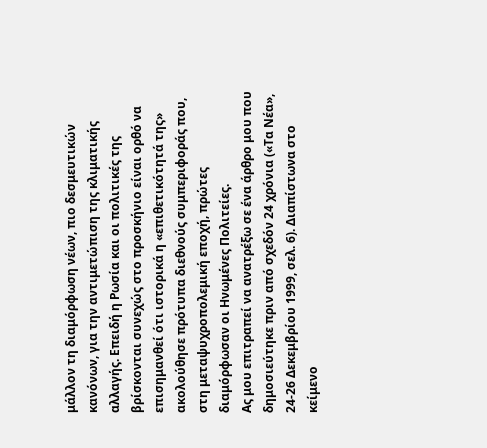μάλλον τη διαμόρφωση νέων, πιο δεσμευτικών κανόνων, για την αντιμετώπιση της κλιματικής αλλαγής. Επειδή η Ρωσία και οι πολιτικές της βρίσκονται συνεχώς στο προσκήνιο είναι ορθό να επισημανθεί ότι ιστορικά η «επιθετικότητά της» ακολούθησε πρότυπα διεθνούς συμπεριφοράς που, στη μεταψυχροπολεμική εποχή, πρώτες διαμόρφωσαν οι Ηνωμένες Πολιτείες.
Ας μου επιτραπεί να ανατρέξω σε ένα άρθρο μου που δημοσιεύτηκε πριν από σχεδόν 24 χρόνια («Τα Νέα», 24-26 Δεκεμβρίου 1999, σελ. 6). Διαπίστωνα στο κείμενο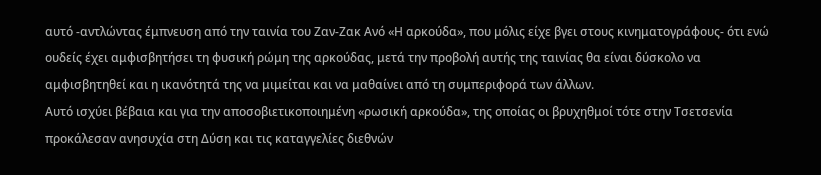αυτό -αντλώντας έμπνευση από την ταινία του Ζαν-Ζακ Ανό «Η αρκούδα», που μόλις είχε βγει στους κινηματογράφους- ότι ενώ ουδείς έχει αμφισβητήσει τη φυσική ρώμη της αρκούδας, μετά την προβολή αυτής της ταινίας θα είναι δύσκολο να αμφισβητηθεί και η ικανότητά της να μιμείται και να μαθαίνει από τη συμπεριφορά των άλλων.
Αυτό ισχύει βέβαια και για την αποσοβιετικοποιημένη «ρωσική αρκούδα», της οποίας οι βρυχηθμοί τότε στην Τσετσενία προκάλεσαν ανησυχία στη Δύση και τις καταγγελίες διεθνών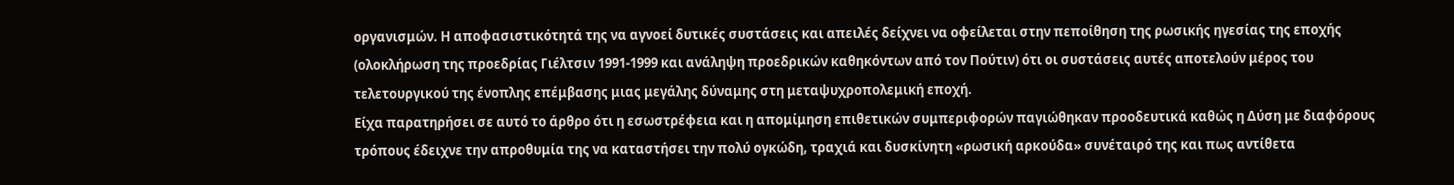οργανισμών. Η αποφασιστικότητά της να αγνοεί δυτικές συστάσεις και απειλές δείχνει να οφείλεται στην πεποίθηση της ρωσικής ηγεσίας της εποχής (ολοκλήρωση της προεδρίας Γιέλτσιν 1991-1999 και ανάληψη προεδρικών καθηκόντων από τον Πούτιν) ότι οι συστάσεις αυτές αποτελούν μέρος του τελετουργικού της ένοπλης επέμβασης μιας μεγάλης δύναμης στη μεταψυχροπολεμική εποχή.
Είχα παρατηρήσει σε αυτό το άρθρο ότι η εσωστρέφεια και η απομίμηση επιθετικών συμπεριφορών παγιώθηκαν προοδευτικά καθώς η Δύση με διαφόρους τρόπους έδειχνε την απροθυμία της να καταστήσει την πολύ ογκώδη, τραχιά και δυσκίνητη «ρωσική αρκούδα» συνέταιρό της και πως αντίθετα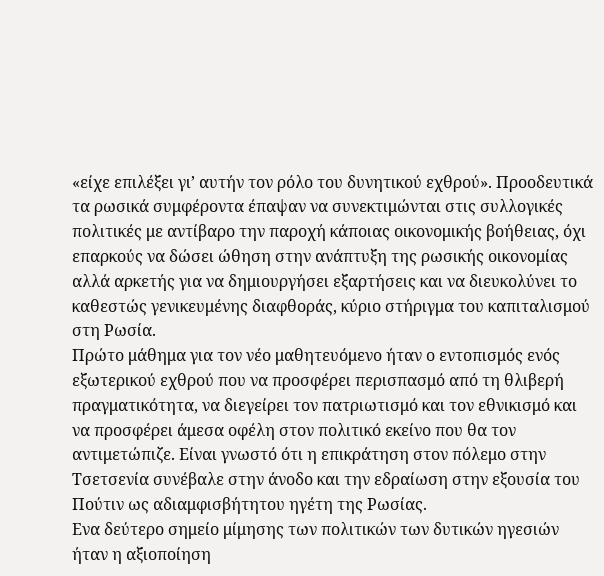«είχε επιλέξει γι’ αυτήν τον ρόλο του δυνητικού εχθρού». Προοδευτικά τα ρωσικά συμφέροντα έπαψαν να συνεκτιμώνται στις συλλογικές πολιτικές με αντίβαρο την παροχή κάποιας οικονομικής βοήθειας, όχι επαρκούς να δώσει ώθηση στην ανάπτυξη της ρωσικής οικονομίας αλλά αρκετής για να δημιουργήσει εξαρτήσεις και να διευκολύνει το καθεστώς γενικευμένης διαφθοράς, κύριο στήριγμα του καπιταλισμού στη Ρωσία.
Πρώτο μάθημα για τον νέο μαθητευόμενο ήταν ο εντοπισμός ενός εξωτερικού εχθρού που να προσφέρει περισπασμό από τη θλιβερή πραγματικότητα, να διεγείρει τον πατριωτισμό και τον εθνικισμό και να προσφέρει άμεσα οφέλη στον πολιτικό εκείνο που θα τον αντιμετώπιζε. Είναι γνωστό ότι η επικράτηση στον πόλεμο στην Τσετσενία συνέβαλε στην άνοδο και την εδραίωση στην εξουσία του Πούτιν ως αδιαμφισβήτητου ηγέτη της Ρωσίας.
Ενα δεύτερο σημείο μίμησης των πολιτικών των δυτικών ηγεσιών ήταν η αξιοποίηση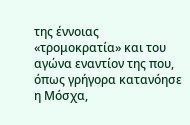της έννοιας «τρομοκρατία» και του αγώνα εναντίον της που, όπως γρήγορα κατανόησε η Μόσχα,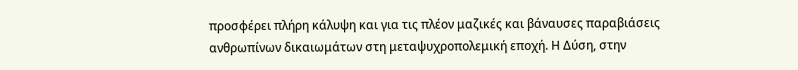προσφέρει πλήρη κάλυψη και για τις πλέον μαζικές και βάναυσες παραβιάσεις ανθρωπίνων δικαιωμάτων στη μεταψυχροπολεμική εποχή. Η Δύση, στην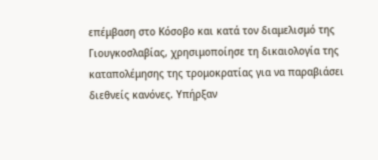επέμβαση στο Κόσοβο και κατά τον διαμελισμό της Γιουγκοσλαβίας, χρησιμοποίησε τη δικαιολογία της καταπολέμησης της τρομοκρατίας για να παραβιάσει διεθνείς κανόνες. Υπήρξαν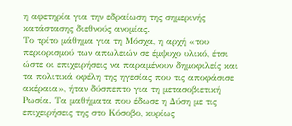η αφετηρία για την εδραίωση της σημερινής κατάστασης διεθνούς ανομίας.
Το τρίτο μάθημα για τη Μόσχα, η αρχή «του περιορισμού των απωλειών σε έμψυχο υλικό, έτσι ώστε οι επιχειρήσεις να παραμένουν δημοφιλείς και τα πολιτικά οφέλη της ηγεσίας που τις αποφάσισε ακέραια», ήταν δύσπεπτο για τη μετασοβιετική Ρωσία. Τα μαθήματα που έδωσε η Δύση με τις επιχειρήσεις της στο Κόσοβο, κυρίως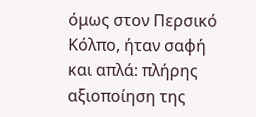όμως στον Περσικό Κόλπο, ήταν σαφή και απλά: πλήρης αξιοποίηση της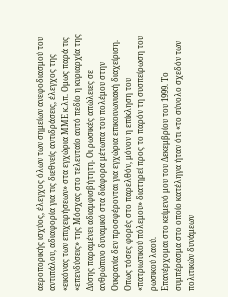αεροπορικής ισχύος, έλεγχος όλων των σημείων ανεφοδιασμού του αντιπάλου, αδιαφορία για τις διεθνείς αντιδράσεις, έλεγχος της «εικόνας των επιχειρήσεων» στα εγχώρια ΜΜΕ κ.λπ. Ομως παρά τις «επενδύσεις» της Μόσχας στο τελευταίο αυτό πεδίο η κυριαρχία της Δύσης παραμένει αδιαμφισβήτητη. Οι ρωσικές απώλειες σε ανθρώπινο δυναμικό στα διάφορα μέτωπα του πολέμου στην Ουκρανία δεν προσφέρονται για εγχώρια επικοινωνιακή διαχείριση. Οπως τόσες φορές στο παρελθόν, μόνον η επίκληση του «πατριωτικού πόλεμου» διατηρεί προς το παρόν τη συσπείρωση του ρωσικού λαού.
Επανέρχομαι στο κείμενό μου του Δεκεμβρίου του 1999. Το συμπέρασμα στο οποίο κατέληγα ήταν ότι «το σύνολο σχεδόν των πολιτικών δυνάμεων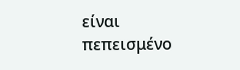είναι πεπεισμένο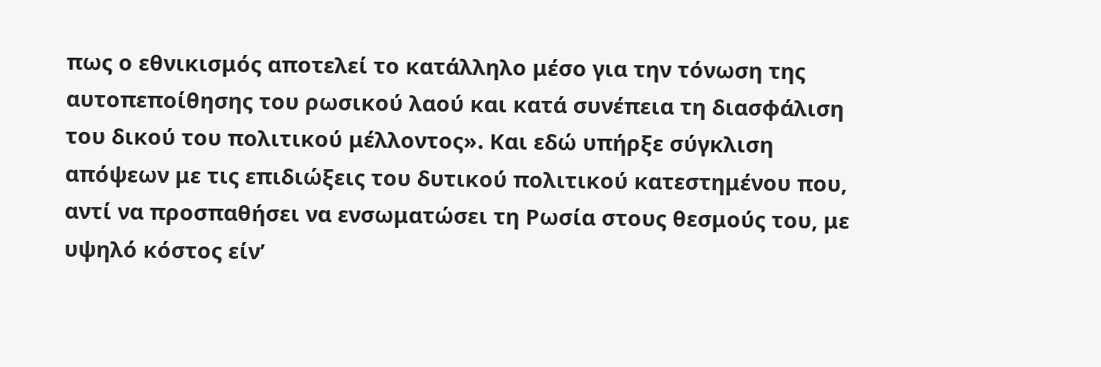πως ο εθνικισμός αποτελεί το κατάλληλο μέσο για την τόνωση της αυτοπεποίθησης του ρωσικού λαού και κατά συνέπεια τη διασφάλιση του δικού του πολιτικού μέλλοντος». Και εδώ υπήρξε σύγκλιση απόψεων με τις επιδιώξεις του δυτικού πολιτικού κατεστημένου που, αντί να προσπαθήσει να ενσωματώσει τη Ρωσία στους θεσμούς του, με υψηλό κόστος είν’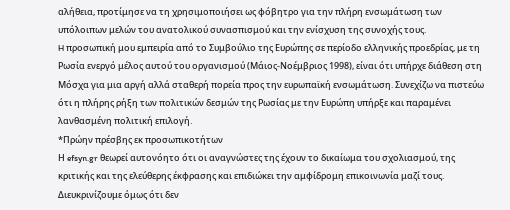αλήθεια, προτίμησε να τη χρησιμοποιήσει ως φόβητρο για την πλήρη ενσωμάτωση των υπόλοιπων μελών του ανατολικού συνασπισμού και την ενίσχυση της συνοχής τους.
H προσωπική μου εμπειρία από το Συμβούλιο της Ευρώπης σε περίοδο ελληνικής προεδρίας, με τη Ρωσία ενεργό μέλος αυτού του οργανισμού (Μάιος-Νοέμβριος 1998), είναι ότι υπήρχε διάθεση στη Μόσχα για μια αργή αλλά σταθερή πορεία προς την ευρωπαϊκή ενσωμάτωση. Συνεχίζω να πιστεύω ότι η πλήρης ρήξη των πολιτικών δεσμών της Ρωσίας με την Ευρώπη υπήρξε και παραμένει λανθασμένη πολιτική επιλογή.
*Πρώην πρέσβης εκ προσωπικοτήτων
Η efsyn.gr θεωρεί αυτονόητο ότι οι αναγνώστες της έχουν το δικαίωμα του σχολιασμού, της κριτικής και της ελεύθερης έκφρασης και επιδιώκει την αμφίδρομη επικοινωνία μαζί τους.
Διευκρινίζουμε όμως ότι δεν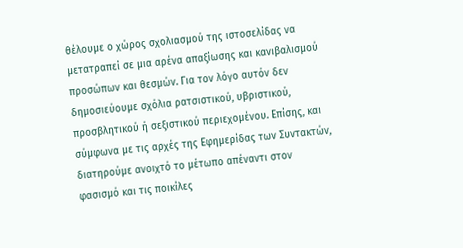θέλουμε ο χώρος σχολιασμού της ιστοσελίδας να μετατραπεί σε μια αρένα απαξίωσης και κανιβαλισμού προσώπων και θεσμών. Για τον λόγο αυτόν δεν δημοσιεύουμε σχόλια ρατσιστικού, υβριστικού, προσβλητικού ή σεξιστικού περιεχομένου. Επίσης, και σύμφωνα με τις αρχές της Εφημερίδας των Συντακτών, διατηρούμε ανοιχτό το μέτωπο απέναντι στον φασισμό και τις ποικίλες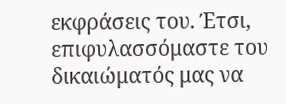εκφράσεις του. Έτσι, επιφυλασσόμαστε του δικαιώματός μας να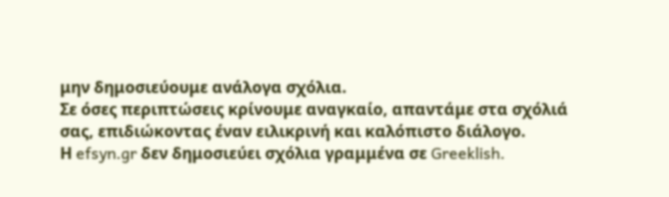μην δημοσιεύουμε ανάλογα σχόλια.
Σε όσες περιπτώσεις κρίνουμε αναγκαίο, απαντάμε στα σχόλιά σας, επιδιώκοντας έναν ειλικρινή και καλόπιστο διάλογο.
Η efsyn.gr δεν δημοσιεύει σχόλια γραμμένα σε Greeklish.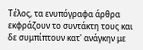Τέλος, τα ενυπόγραφα άρθρα εκφράζουν το συντάκτη τους και δε συμπίπτουν κατ' ανάγκην με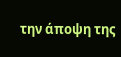την άποψη της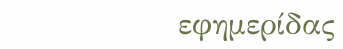εφημερίδας